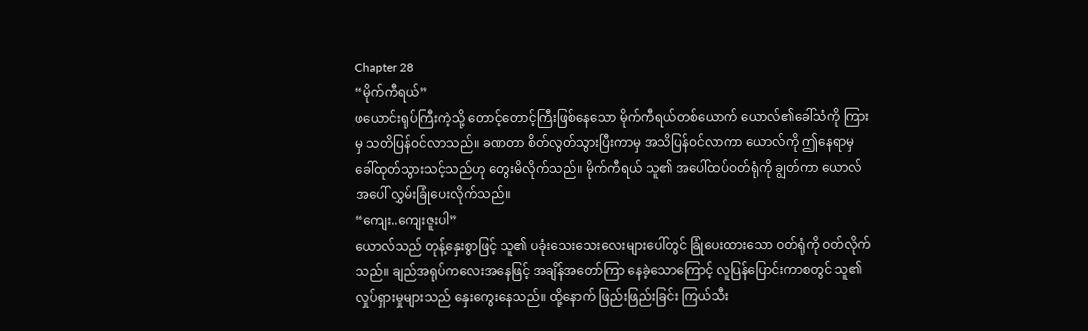Chapter 28
“မိုက်ကီရယ်”
ဖယောင်းရုပ်ကြီးကဲ့သို့ တောင့်တောင့်ကြီးဖြစ်နေသော မိုက်ကီရယ်တစ်ယောက် ယောလ်၏ခေါ်သံကို ကြားမှ သတိပြန်ဝင်လာသည်။ ခဏတာ စိတ်လွတ်သွားပြီးကာမှ အသိပြန်ဝင်လာကာ ယောလ်ကို ဤနေရာမှ ခေါ်ထုတ်သွားသင့်သည်ဟု တွေးမိလိုက်သည်။ မိုက်ကီရယ် သူ၏ အပေါ်ထပ်ဝတ်ရုံကို ချွတ်ကာ ယောလ်အပေါ် လွှမ်းခြုံပေးလိုက်သည်။
“ကျေး..ကျေးဇူးပါ”
ယောလ်သည် တုန့်နှေးစွာဖြင့် သူ၏ ပခုံးသေးသေးလေးများပေါ်တွင် ခြုံပေးထားသော ဝတ်ရုံကို ဝတ်လိုက်သည်။ ချည်အရုပ်ကလေးအနေဖြင့် အချိန်အတော်ကြာ နေခဲ့သောကြောင့် လူပြန်ပြောင်းကာစတွင် သူ၏ လှုပ်ရှားမှုများသည် နှေးကွေးနေသည်။ ထို့နောက် ဖြည်းဖြည်းခြင်း ကြယ်သီး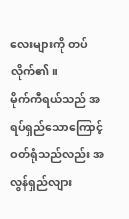လေးများကို တပ်လိုက်၏။
မိုက်ကီရယ်သည် အရပ်ရှည်သောကြောင့် ဝတ်ရုံသည်လည်း အလွန်ရှည်လျား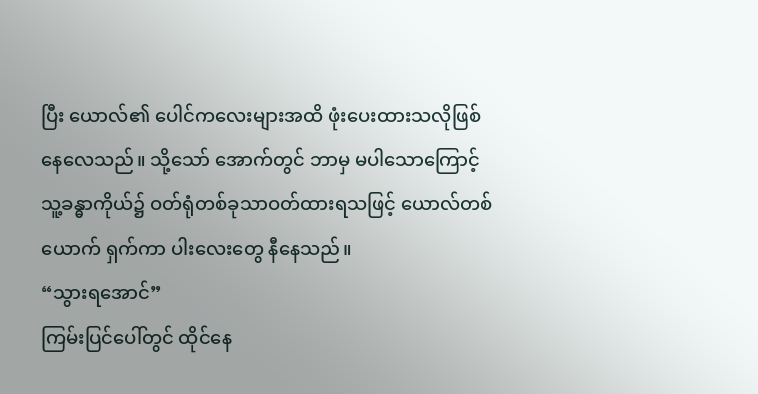ပြီး ယောလ်၏ ပေါင်ကလေးများအထိ ဖုံးပေးထားသလိုဖြစ်နေလေသည်။ သို့သော် အောက်တွင် ဘာမှ မပါသောကြောင့် သူ့ခန္ဓာကိုယ်၌ ဝတ်ရုံတစ်ခုသာဝတ်ထားရသဖြင့် ယောလ်တစ်ယောက် ရှက်ကာ ပါးလေးတွေ နီနေသည်။
“သွားရအောင်”
ကြမ်းပြင်ပေါ်တွင် ထိုင်နေ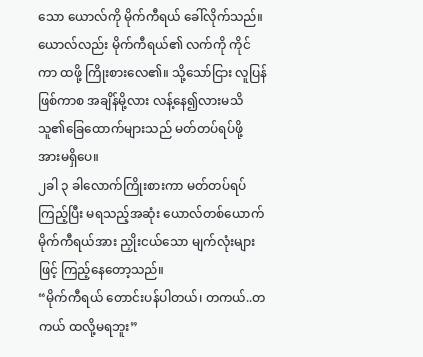သော ယောလ်ကို မိုက်ကီရယ် ခေါ်လိုက်သည်။ ယောလ်လည်း မိုက်ကီရယ်၏ လက်ကို ကိုင်ကာ ထဖို့ ကြိုးစားလေ၏။ သို့သော်ငြား လူပြန်ဖြစ်ကာစ အချိန်မို့လား လန့်နေ၍လားမသိ သူ၏ခြေထောက်များသည် မတ်တပ်ရပ်ဖို့ အားမရှိပေ။
၂ခါ ၃ ခါလောက်ကြိုးစားကာ မတ်တပ်ရပ်ကြည့်ပြီး မရသည့်အဆုံး ယောလ်တစ်ယောက် မိုက်ကီရယ်အား ညှိုးငယ်သော မျက်လုံးများဖြင့် ကြည့်နေတော့သည်။
“မိုက်ကီရယ် တောင်းပန်ပါတယ်၊ တကယ်..တကယ် ထလို့မရဘူး”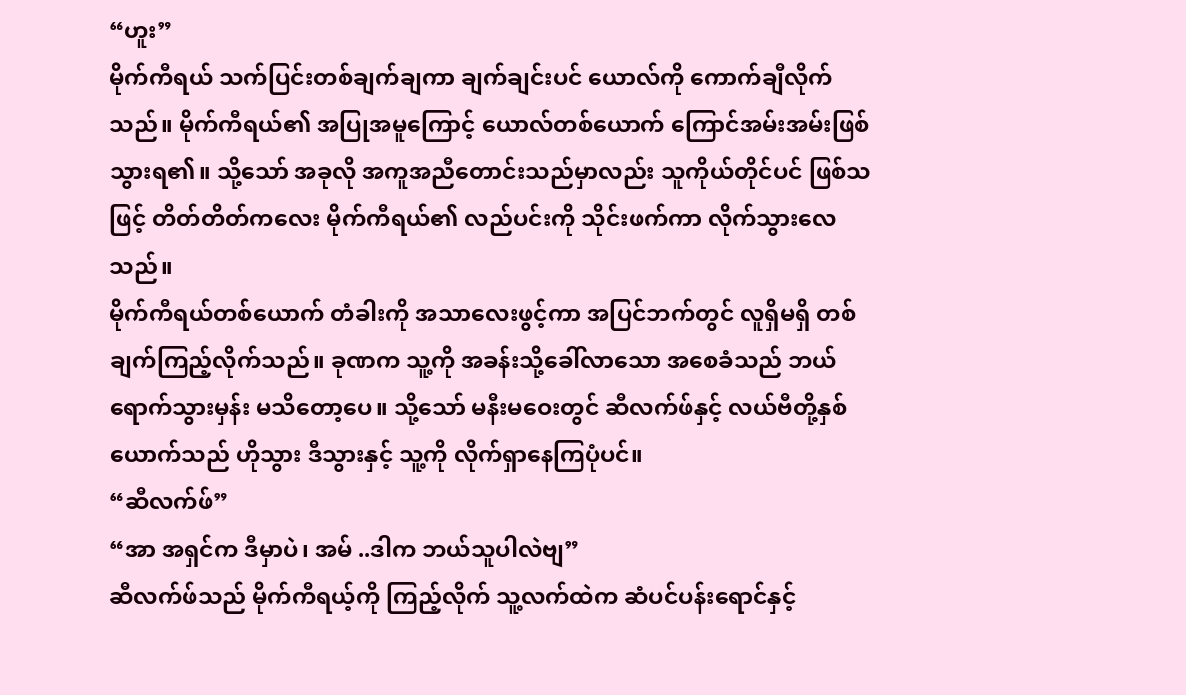“ဟူး”
မိုက်ကီရယ် သက်ပြင်းတစ်ချက်ချကာ ချက်ချင်းပင် ယောလ်ကို ကောက်ချီလိုက်သည်။ မိုက်ကီရယ်၏ အပြုအမူကြောင့် ယောလ်တစ်ယောက် ကြောင်အမ်းအမ်းဖြစ်သွားရ၏။ သို့သော် အခုလို အကူအညီတောင်းသည်မှာလည်း သူကိုယ်တိုင်ပင် ဖြစ်သဖြင့် တိတ်တိတ်ကလေး မိုက်ကီရယ်၏ လည်ပင်းကို သိုင်းဖက်ကာ လိုက်သွားလေသည်။
မိုက်ကီရယ်တစ်ယောက် တံခါးကို အသာလေးဖွင့်ကာ အပြင်ဘက်တွင် လူရှိမရှိ တစ်ချက်ကြည့်လိုက်သည်။ ခုဏက သူ့ကို အခန်းသို့ခေါ်လာသော အစေခံသည် ဘယ်ရောက်သွားမှန်း မသိတော့ပေ။ သို့သော် မနီးမဝေးတွင် ဆီလက်ဖ်နှင့် လယ်ဗီတို့နှစ်ယောက်သည် ဟိုသွား ဒီသွားနှင့် သူ့ကို လိုက်ရှာနေကြပုံပင်။
“ဆီလက်ဖ်”
“အာ အရှင်က ဒီမှာပဲ၊ အမ် ..ဒါက ဘယ်သူပါလဲဗျ”
ဆီလက်ဖ်သည် မိုက်ကီရယ့်ကို ကြည့်လိုက် သူ့လက်ထဲက ဆံပင်ပန်းရောင်နှင့်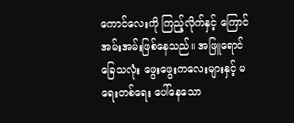ကောင်လေးကို ကြည့်လိုက်နှင့် ကြောင်အမ်းအမ်းဖြစ်နေသည်။ အဖြူရောင် ခြေသလုံး ဖွေးဖွေးကလေးများနှင့် မရေးတစ်ရေး ပေါ်နေသော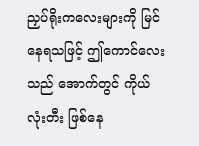ညှပ်ရိုးကလေးများကို မြင်နေရသဖြင့် ဤကောင်လေးသည် အောက်တွင် ကိုယ်လုံးတီး ဖြစ်နေ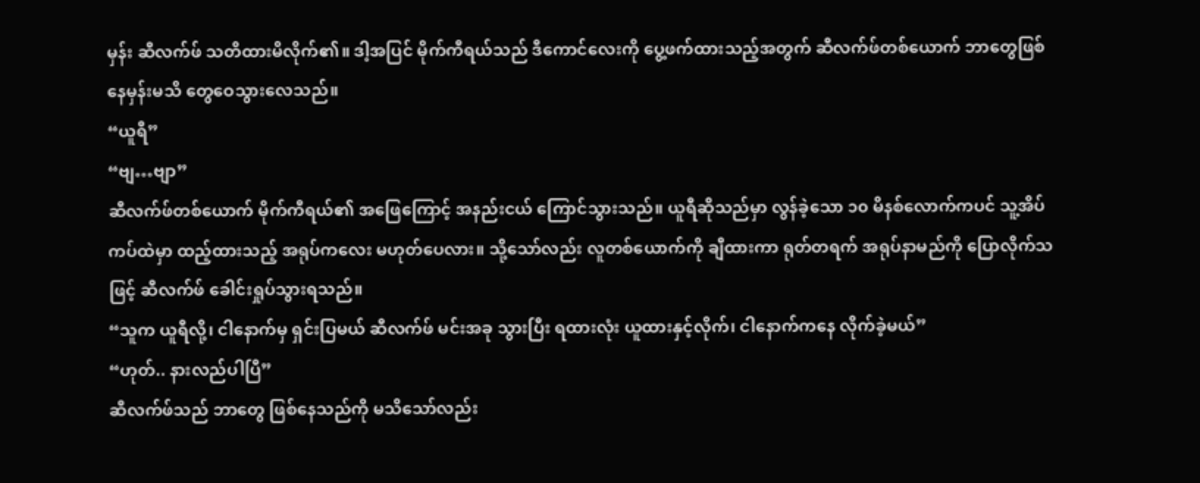မှန်း ဆီလက်ဖ် သတိထားမိလိုက်၏။ ဒါ့အပြင် မိုက်ကီရယ်သည် ဒီကောင်လေးကို ပွေ့ဖက်ထားသည့်အတွက် ဆီလက်ဖ်တစ်ယောက် ဘာတွေဖြစ်နေမှန်းမသိ တွေဝေသွားလေသည်။
“ယူရီ”
“ဗျ…ဗျာ”
ဆီလက်ဖ်တစ်ယောက် မိုက်ကီရယ်၏ အဖြေကြောင့် အနည်းငယ် ကြောင်သွားသည်။ ယူရီဆိုသည်မှာ လွန်ခဲ့သော ၁၀ မိနစ်လောက်ကပင် သူ့အိပ်ကပ်ထဲမှာ ထည့်ထားသည့် အရုပ်ကလေး မဟုတ်ပေလား။ သို့သော်လည်း လူတစ်ယောက်ကို ချီထားကာ ရုတ်တရက် အရုပ်နာမည်ကို ပြောလိုက်သဖြင့် ဆီလက်ဖ် ခေါင်းရှုပ်သွားရသည်။
“သူက ယူရီလို့၊ ငါနောက်မှ ရှင်းပြမယ် ဆီလက်ဖ် မင်းအခု သွားပြီး ရထားလုံး ယူထားနှင့်လိုက်၊ ငါနောက်ကနေ လိုက်ခဲ့မယ်”
“ဟုတ်.. နားလည်ပါပြီ”
ဆီလက်ဖ်သည် ဘာတွေ ဖြစ်နေသည်ကို မသိသော်လည်း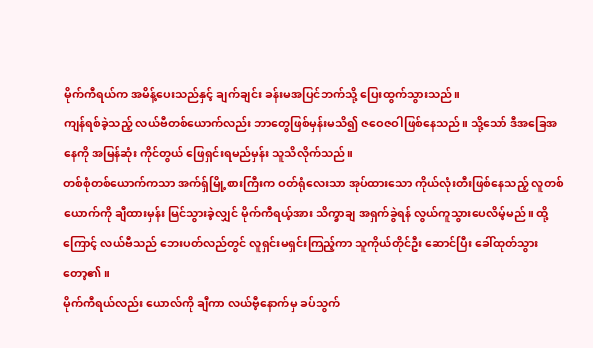မိုက်ကီရယ်က အမိန့်ပေးသည်နှင့် ချက်ချင်း ခန်းမအပြင်ဘက်သို့ ပြေးထွက်သွားသည်။
ကျန်ရစ်ခဲ့သည့် လယ်ဗီတစ်ယောက်လည်း ဘာတွေဖြစ်မှန်းမသိ၍ ဇဝေဇဝါဖြစ်နေသည်။ သို့သော် ဒီအခြေအနေကို အမြန်ဆုံး ကိုင်တွယ် ဖြေရှင်းရမည်မှန်း သူသိလိုက်သည်။
တစ်စုံတစ်ယောက်ကသာ အက်ရှ်မြို့စားကြီးက ဝတ်ရုံလေးသာ အုပ်ထားသော ကိုယ်လုံးတီးဖြစ်နေသည့် လူတစ်ယောက်ကို ချီထားမှန်း မြင်သွားခဲ့လျှင် မိုက်ကီရယ့်အား သိက္ခာချ အရှက်ခွဲရန် လွယ်ကူသွားပေလိမ့်မည်။ ထို့ကြောင့် လယ်ဗီသည် ဘေးပတ်လည်တွင် လူရှင်းမရှင်းကြည့်ကာ သူကိုယ်တိုင်ဦး ဆောင်ပြီး ခေါ်ထုတ်သွားတော့၏။
မိုက်ကီရယ်လည်း ယောလ်ကို ချီကာ လယ်ဗီ့နောက်မှ ခပ်သွက်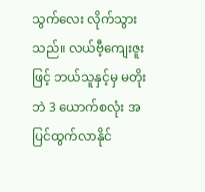သွက်လေး လိုက်သွားသည်။ လယ်ဗီ့ကျေးဇူးဖြင့် ဘယ်သူနှင့်မှ မတိုးဘဲ 3 ယောက်စလုံး အပြင်ထွက်လာနိုင်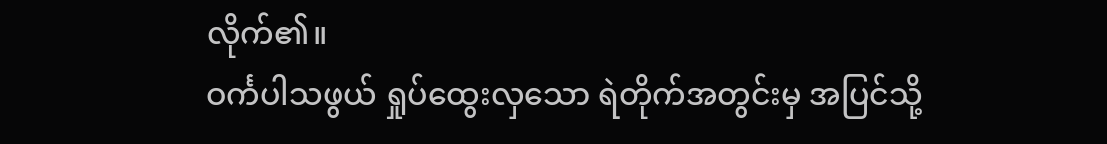လိုက်၏။
ဝင်္ကပါသဖွယ် ရှုပ်ထွေးလှသော ရဲတိုက်အတွင်းမှ အပြင်သို့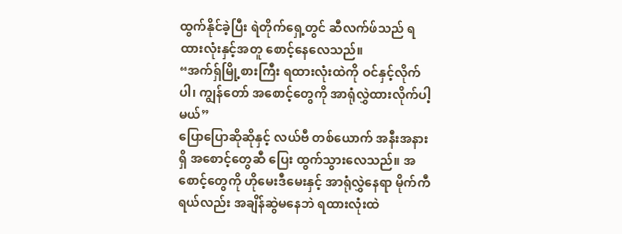ထွက်နိုင်ခဲ့ပြီး ရဲတိုက်ရှေ့တွင် ဆီလက်ဖ်သည် ရထားလုံးနှင့်အတူ စောင့်နေလေသည်။
“အက်ရှ်မြို့စားကြီး ရထားလုံးထဲကို ဝင်နှင့်လိုက်ပါ၊ ကျွန်တော် အစောင့်တွေကို အာရုံလွှဲထားလိုက်ပါ့မယ်”
ပြောပြောဆိုဆိုနှင့် လယ်ဗီ တစ်ယောက် အနီးအနားရှိ အစောင့်တွေဆီ ပြေး ထွက်သွားလေသည်။ အစောင့်တွေကို ဟိုမေးဒီမေးနှင့် အာရုံလွှဲနေရာ မိုက်ကီရယ်လည်း အချိန်ဆွဲမနေဘဲ ရထားလုံးထဲ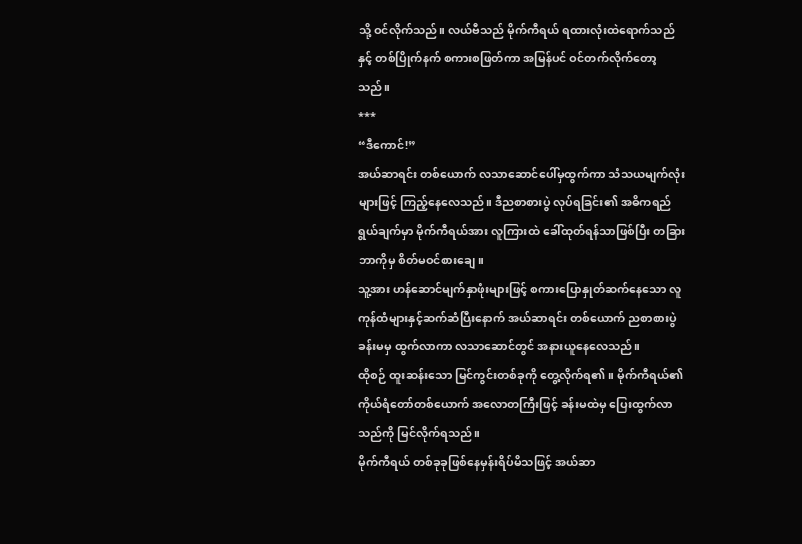သို့ ဝင်လိုက်သည်။ လယ်ဗီသည် မိုက်ကီရယ် ရထားလုံးထဲရောက်သည်နှင့် တစ်ပြိုက်နက် စကားစဖြတ်ကာ အမြန်ပင် ဝင်တက်လိုက်တော့သည်။
***
“ဒီကောင်!”
အယ်ဆာရင်း တစ်ယောက် လသာဆောင်ပေါ်မှထွက်ကာ သံသယမျက်လုံးများဖြင့် ကြည့်နေလေသည်။ ဒီညစာစားပွဲ လုပ်ရခြင်း၏ အဓိကရည်ရွယ်ချက်မှာ မိုက်ကီရယ်အား လူကြားထဲ ခေါ်ထုတ်ရန်သာဖြစ်ပြီး တခြားဘာကိုမှ စိတ်မဝင်စားချေ။
သူ့အား ဟန်ဆောင်မျက်နှာဖုံးများဖြင့် စကားပြောနှုတ်ဆက်နေသော လူကုန်ထံများနှင့်ဆက်ဆံပြီးနောက် အယ်ဆာရင်း တစ်ယောက် ညစာစားပွဲ ခန်းမမှ ထွက်လာကာ လသာဆောင်တွင် အနားယူနေလေသည်။
ထိုစဉ် ထူးဆန်းသော မြင်ကွင်းတစ်ခုကို တွေ့လိုက်ရ၏။ မိုက်ကီရယ်၏ ကိုယ်ရံတော်တစ်ယောက် အလောတကြီးဖြင့် ခန်းမထဲမှ ပြေးထွက်လာသည်ကို မြင်လိုက်ရသည်။
မိုက်ကီရယ် တစ်ခုခုဖြစ်နေမှန်းရိပ်မိသဖြင့် အယ်ဆာ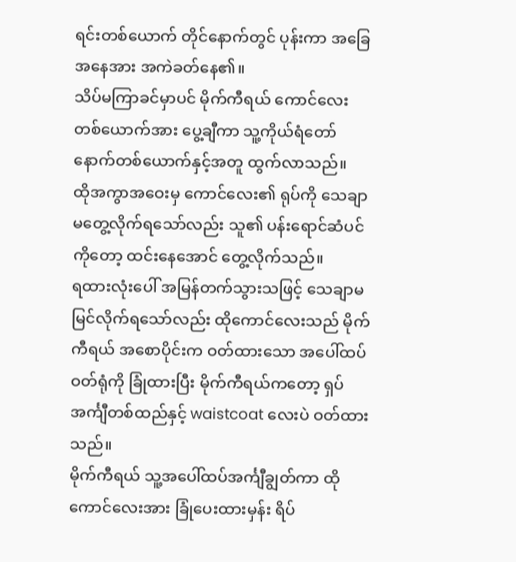ရင်းတစ်ယောက် တိုင်နောက်တွင် ပုန်းကာ အခြေအနေအား အကဲခတ်နေ၏။
သိပ်မကြာခင်မှာပင် မိုက်ကီရယ် ကောင်လေးတစ်ယောက်အား ပွေ့ချီကာ သူ့ကိုယ်ရံတော်နောက်တစ်ယောက်နှင့်အတူ ထွက်လာသည်။
ထိုအကွာအဝေးမှ ကောင်လေး၏ ရုပ်ကို သေချာမတွေ့လိုက်ရသော်လည်း သူ၏ ပန်းရောင်ဆံပင်ကိုတော့ ထင်းနေအောင် တွေ့လိုက်သည်။
ရထားလုံးပေါ် အမြန်တက်သွားသဖြင့် သေချာမမြင်လိုက်ရသော်လည်း ထိုကောင်လေးသည် မိုက်ကီရယ် အစောပိုင်းက ဝတ်ထားသော အပေါ်ထပ် ဝတ်ရုံကို ခြုံထားပြီး မိုက်ကီရယ်ကတော့ ရှပ်အင်္ကျီတစ်ထည်နှင့် waistcoat လေးပဲ ဝတ်ထားသည်။
မိုက်ကီရယ် သူ့အပေါ်ထပ်အင်္ကျီချွတ်ကာ ထိုကောင်လေးအား ခြုံပေးထားမှန်း ရိပ်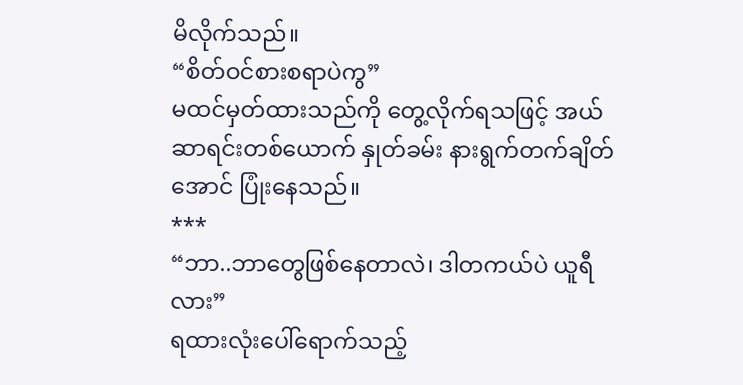မိလိုက်သည်။
“စိတ်ဝင်စားစရာပဲကွ”
မထင်မှတ်ထားသည်ကို တွေ့လိုက်ရသဖြင့် အယ်ဆာရင်းတစ်ယောက် နှုတ်ခမ်း နားရွက်တက်ချိတ်အောင် ပြုံးနေသည်။
***
“ဘာ..ဘာတွေဖြစ်နေတာလဲ၊ ဒါတကယ်ပဲ ယူရီလား”
ရထားလုံးပေါ်ရောက်သည့်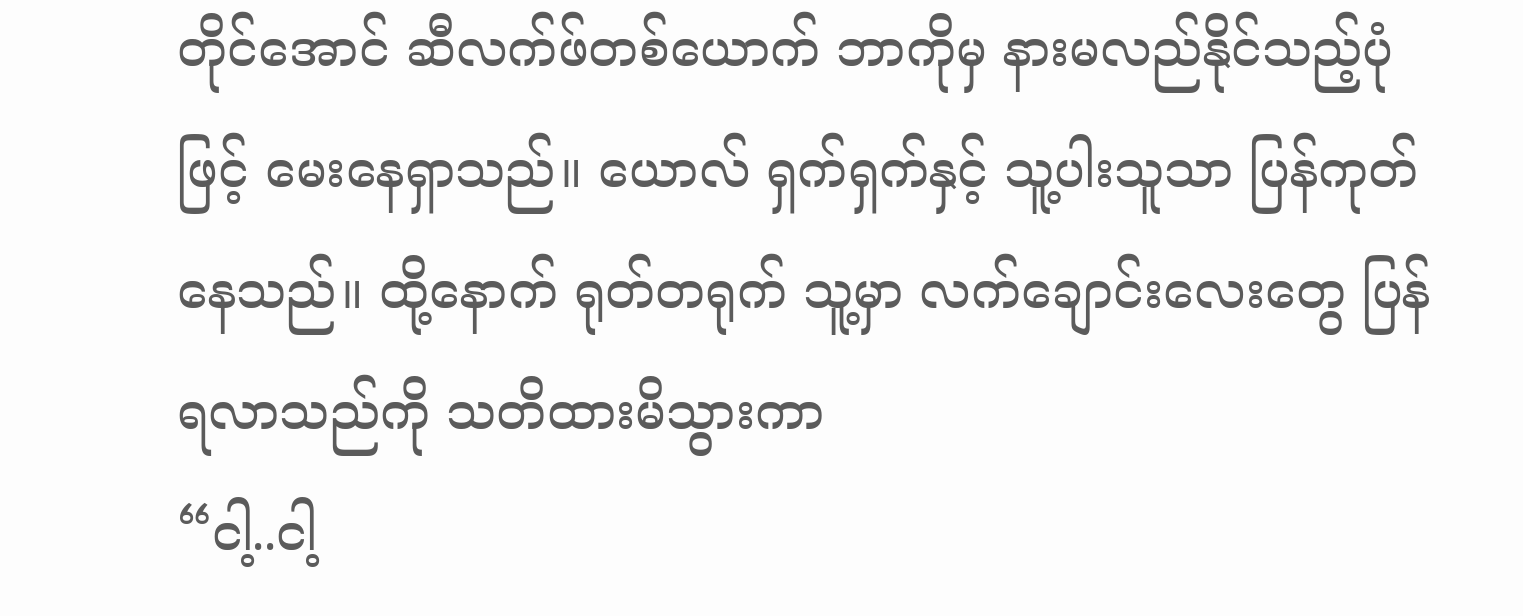တိုင်အောင် ဆီလက်ဖ်တစ်ယောက် ဘာကိုမှ နားမလည်နိုင်သည့်ပုံဖြင့် မေးနေရှာသည်။ ယောလ် ရှက်ရှက်နှင့် သူ့ပါးသူသာ ပြန်ကုတ်နေသည်။ ထို့နောက် ရုတ်တရုက် သူ့မှာ လက်ချောင်းလေးတွေ ပြန်ရလာသည်ကို သတိထားမိသွားကာ
“ငါ့..ငါ့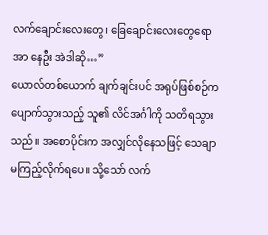လက်ချောင်းလေးတွေ၊ ခြေချောင်းလေးတွေရော အာ နေဦး အဲဒါဆို…”
ယောလ်တစ်ယောက် ချက်ချင်းပင် အရုပ်ဖြစ်စဉ်က ပျောက်သွားသည့် သူ၏ လိင်အင်္ဂါကို သတိရသွားသည်။ အစောပိုင်းက အလျှင်လိုနေသဖြင့် သေချာ မကြည့်လိုက်ရပေ။ သို့သော် လက်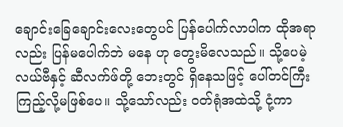ချောင်းခြေချောင်းလေးတွေပင် ပြန်ပေါက်လာပါက ထိုအရာလည်း ပြန်မပေါက်ဘဲ မနေ ဟု တွေးမိလေသည်။ သို့ပေမဲ့ လယ်ဗီနှင့် ဆီလက်ဖ်တို့ ဘေးတွင် ရှိနေသဖြင့် ပေါ်တင်ကြီး ကြည့်လို့မဖြစ်ပေ။ သို့သော်လည်း ဝတ်ရုံအထဲသို့ ငုံ့ကာ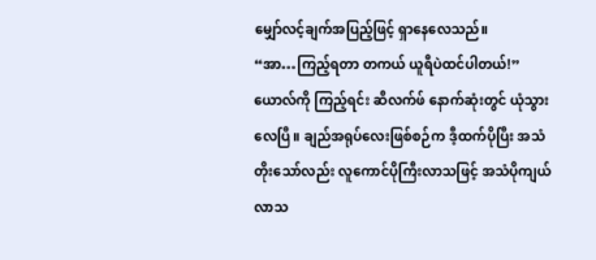မျှော်လင့်ချက်အပြည့်ဖြင့် ရှာနေလေသည်။
“အာ…ကြည့်ရတာ တကယ် ယူရီပဲထင်ပါတယ်!”
ယောလ်ကို ကြည့်ရင်း ဆီလက်ဖ် နောက်ဆုံးတွင် ယုံသွားလေပြီ။ ချည်အရုပ်လေးဖြစ်စဉ်က ဒီ့ထက်ပိုပြီး အသံတိုးသော်လည်း လူကောင်ပိုကြီးလာသဖြင့် အသံပိုကျယ်လာသ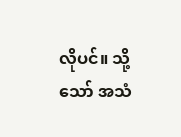လိုပင်။ သို့သော် အသံ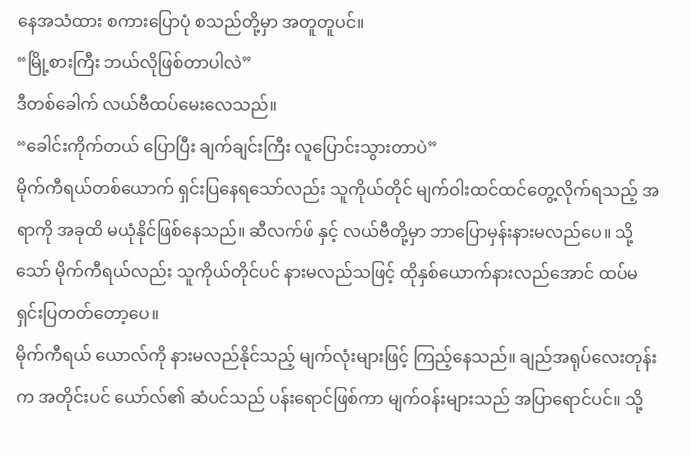နေအသံထား စကားပြောပုံ စသည်တို့မှာ အတူတူပင်။
“မြို့စားကြီး ဘယ်လိုဖြစ်တာပါလဲ”
ဒီတစ်ခေါက် လယ်ဗီထပ်မေးလေသည်။
“ခေါင်းကိုက်တယ် ပြောပြီး ချက်ချင်းကြီး လူပြောင်းသွားတာပဲ”
မိုက်ကီရယ်တစ်ယောက် ရှင်းပြနေရသော်လည်း သူကိုယ်တိုင် မျက်ဝါးထင်ထင်တွေ့လိုက်ရသည့် အရာကို အခုထိ မယုံနိုင်ဖြစ်နေသည်။ ဆီလက်ဖ် နှင့် လယ်ဗီတို့မှာ ဘာပြောမှန်းနားမလည်ပေ။ သို့သော် မိုက်ကီရယ်လည်း သူကိုယ်တိုင်ပင် နားမလည်သဖြင့် ထိုနှစ်ယောက်နားလည်အောင် ထပ်မရှင်းပြတတ်တော့ပေ။
မိုက်ကီရယ် ယောလ်ကို နားမလည်နိုင်သည့် မျက်လုံးများဖြင့် ကြည့်နေသည်။ ချည်အရုပ်လေးတုန်းက အတိုင်းပင် ယော်လ်၏ ဆံပင်သည် ပန်းရောင်ဖြစ်ကာ မျက်ဝန်းများသည် အပြာရောင်ပင်။ သို့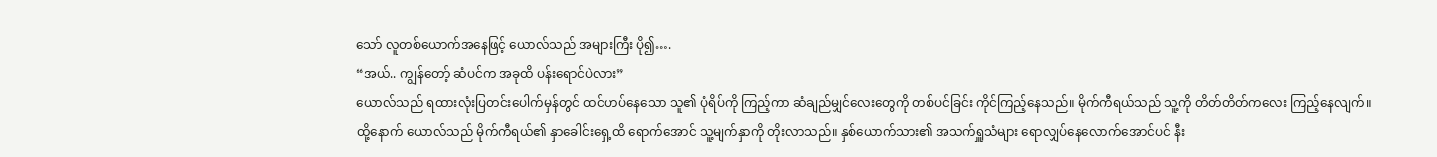သော် လူတစ်ယောက်အနေဖြင့် ယောလ်သည် အများကြီး ပို၍….
“အယ်.. ကျွန်တော့် ဆံပင်က အခုထိ ပန်းရောင်ပဲလား”
ယောလ်သည် ရထားလုံးပြတင်းပေါက်မှန်တွင် ထင်ဟပ်နေသော သူ၏ ပုံရိပ်ကို ကြည့်ကာ ဆံချည်မျှင်လေးတွေကို တစ်ပင်ခြင်း ကိုင်ကြည့်နေသည်။ မိုက်ကီရယ်သည် သူ့ကို တိတ်တိတ်ကလေး ကြည့်နေလျက်။
ထို့နောက် ယောလ်သည် မိုက်ကီရယ်၏ နှာခေါင်းရှေ့ထိ ရောက်အောင် သူ့မျက်နှာကို တိုးလာသည်။ နှစ်ယောက်သား၏ အသက်ရှူသံများ ရောလျှပ်နေလောက်အောင်ပင် နီး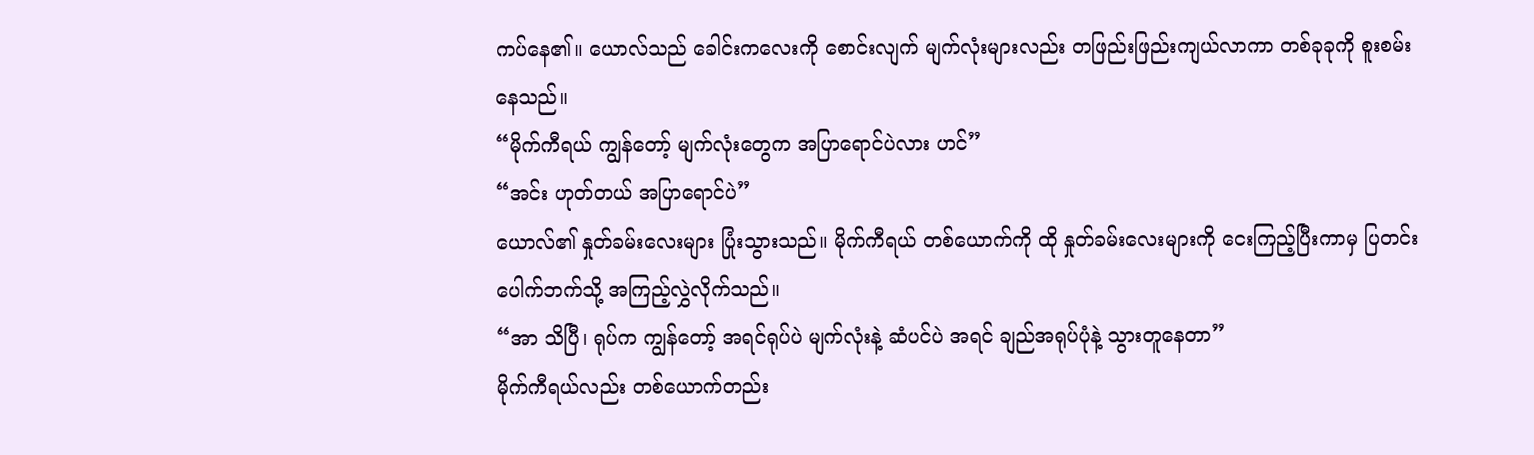ကပ်နေ၏။ ယောလ်သည် ခေါင်းကလေးကို စောင်းလျက် မျက်လုံးများလည်း တဖြည်းဖြည်းကျယ်လာကာ တစ်ခုခုကို စူးစမ်းနေသည်။
“မိုက်ကီရယ် ကျွန်တော့် မျက်လုံးတွေက အပြာရောင်ပဲလား ဟင်”
“အင်း ဟုတ်တယ် အပြာရောင်ပဲ”
ယောလ်၏ နှုတ်ခမ်းလေးများ ပြုံးသွားသည်။ မိုက်ကီရယ် တစ်ယောက်ကို ထို နှုတ်ခမ်းလေးများကို ငေးကြည့်ပြီးကာမှ ပြတင်းပေါက်ဘက်သို့ အကြည့်လွှဲလိုက်သည်။
“အာ သိပြီ၊ ရုပ်က ကျွန်တော့် အရင်ရုပ်ပဲ မျက်လုံးနဲ့ ဆံပင်ပဲ အရင် ချည်အရုပ်ပုံနဲ့ သွားတူနေတာ”
မိုက်ကီရယ်လည်း တစ်ယောက်တည်း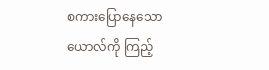စကားပြောနေသော ယောလ်ကို ကြည့်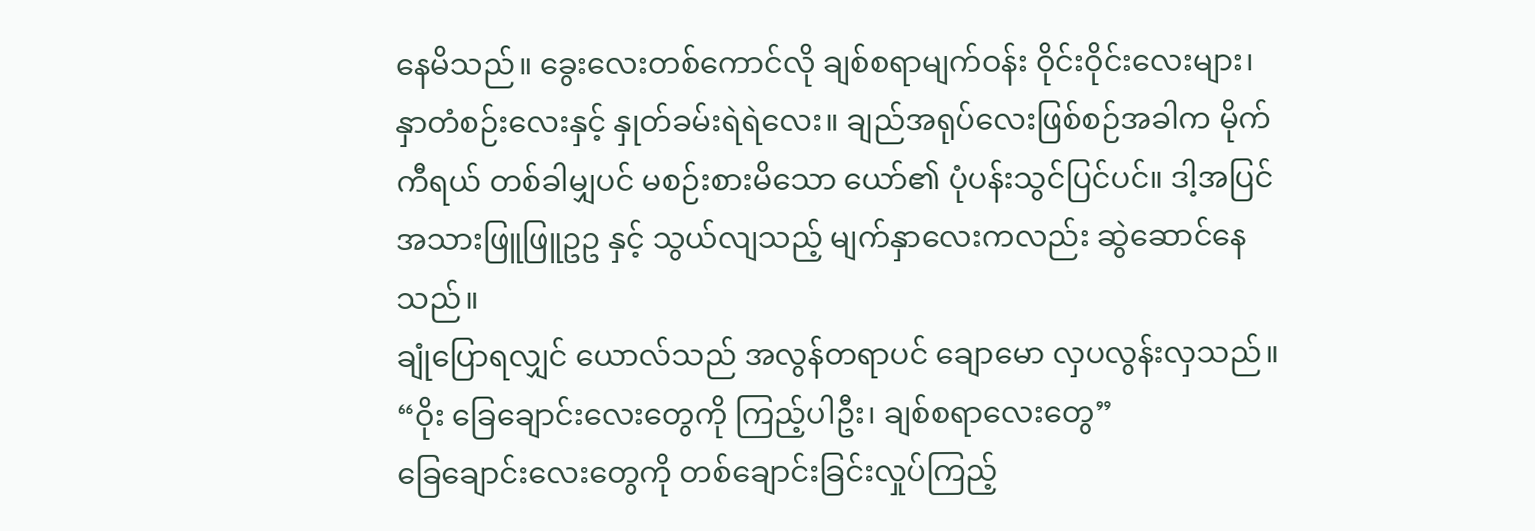နေမိသည်။ ခွေးလေးတစ်ကောင်လို ချစ်စရာမျက်ဝန်း ဝိုင်းဝိုင်းလေးများ၊ နှာတံစဉ်းလေးနှင့် နှုတ်ခမ်းရဲရဲလေး။ ချည်အရုပ်လေးဖြစ်စဉ်အခါက မိုက်ကီရယ် တစ်ခါမျှပင် မစဉ်းစားမိသော ယော်၏ ပုံပန်းသွင်ပြင်ပင်။ ဒါ့အပြင် အသားဖြူဖြူဥဥ နှင့် သွယ်လျသည့် မျက်နှာလေးကလည်း ဆွဲဆောင်နေသည်။
ချုံပြောရလျှင် ယောလ်သည် အလွန်တရာပင် ချောမော လှပလွန်းလှသည်။
“ဝိုး ခြေချောင်းလေးတွေကို ကြည့်ပါဦး၊ ချစ်စရာလေးတွေ”
ခြေချောင်းလေးတွေကို တစ်ချောင်းခြင်းလှုပ်ကြည့်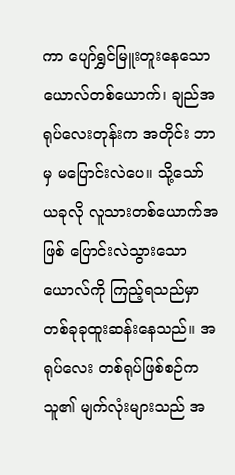ကာ ပျော်ရွှင်မြူးတူးနေသော ယောလ်တစ်ယောက်၊ ချည်အရုပ်လေးတုန်းက အတိုင်း ဘာမှ မပြောင်းလဲပေ။ သို့သော် ယခုလို လူသားတစ်ယောက်အဖြစ် ပြောင်းလဲသွားသော ယောလ်ကို ကြည့်ရသည်မှာ တစ်ခုခုထူးဆန်းနေသည်။ အရုပ်လေး တစ်ရုပ်ဖြစ်စဉ်က သူ၏ မျက်လုံးများသည် အ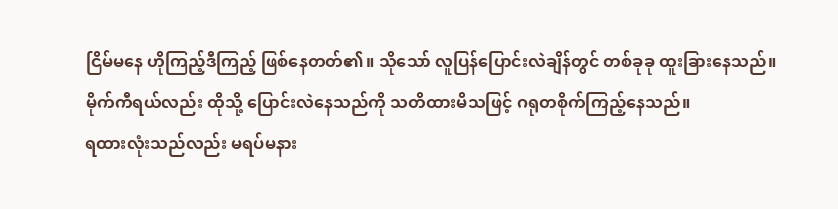ငြိမ်မနေ ဟိုကြည့်ဒီကြည့် ဖြစ်နေတတ်၏။ သိုသော် လူပြန်ပြောင်းလဲချိန်တွင် တစ်ခုခု ထူးခြားနေသည်။
မိုက်ကီရယ်လည်း ထိုသို့ ပြောင်းလဲနေသည်ကို သတိထားမိသဖြင့် ဂရုတစိုက်ကြည့်နေသည်။
ရထားလုံးသည်လည်း မရပ်မနား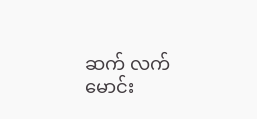ဆက် လက် မောင်း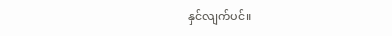နှင်လျက်ပင်။